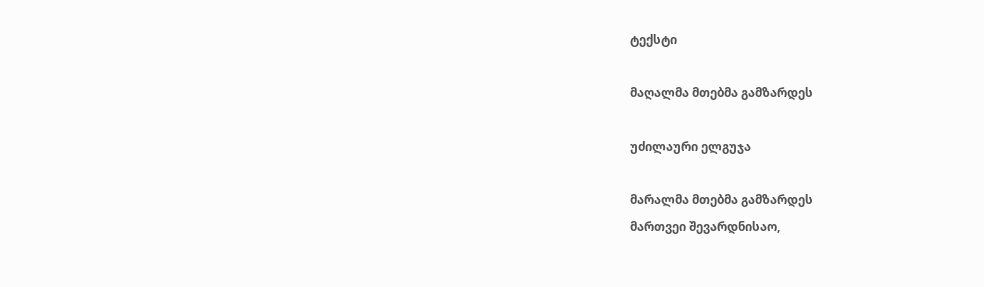ტექსტი

მაღალმა მთებმა გამზარდეს

უძილაური ელგუჯა

მარალმა მთებმა გამზარდეს
მართვეი შევარდნისაო,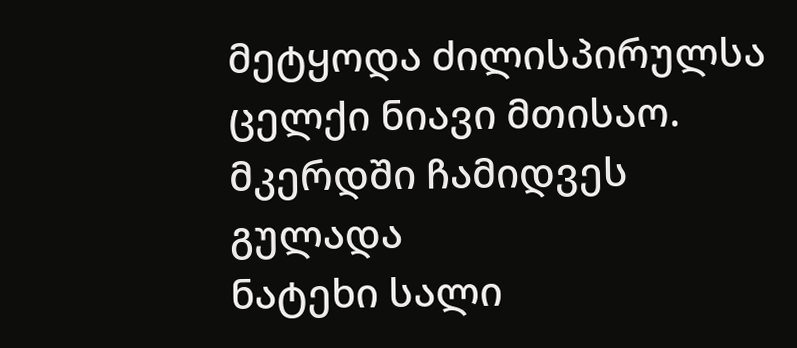მეტყოდა ძილისპირულსა
ცელქი ნიავი მთისაო.
მკერდში ჩამიდვეს გულადა
ნატეხი სალი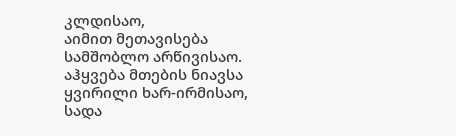კლდისაო,
აიმით მეთავისება
სამშობლო არწივისაო.
აჰყვება მთების ნიავსა
ყვირილი ხარ-ირმისაო,
სადა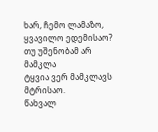ხარ, ჩემო ლამაზო,
ყვავილო ედემისაო?
თუ უშენობამ არ მამკლა
ტყვია ვერ მამკლავს მტრისაო.
წახვალ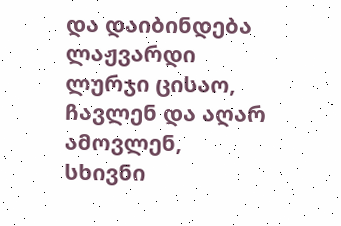და დაიბინდება
ლაჟვარდი ლურჯი ცისაო,
ჩავლენ და აღარ ამოვლენ,
სხივნი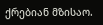ქრებიან მზისაო.